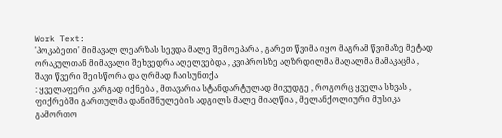Work Text:
'პოკაბეთი' მიმავალ ლეარზას სევდა მალე შემოეპარა , გარეთ წვიმა იყო მაგრამ წვიმაზე მეტად ორაკულთან მიმავალი შეხვედრა აღელვებდა , კვიპროსზე აღზრდილმა მაღალმა მამაკაცმა , შავი წვერი შეისწორა და ღრმად ჩაისუნთქა
: ყველაფერი კარგად იქნება , მთავარია სტანდარტულად მივუდგე , როგორც ყველა სხვას ,
ფიქრებში გართულმა დანიშნულების ადგილს მალე მიაღწია , მელანქოლიური მუსიკა გამორთო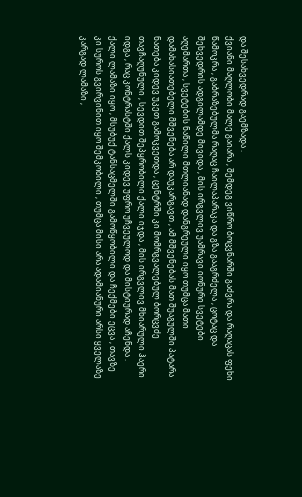და შესახვედრად გაემზადა .
ქვიანი მაღლობი მალე გაიარა , შემდეგ ვიწრო ბოცვნარში გაძვრა და რაღაცას ფეხი წამოკრა , გაბრაზებულმა რაღაც ჩაილაპარაკა და გზა გააგრძელა , ცოტაც და შეხვედრის ადგილამდე მივიდა , მის ირგვლივ უამრავი იონური სვეტები აღემართა , სვეტების ნაწილი მთლიანად დანგრეული იყო თუმცა მათი დამახასიათებელი მშვენება არ დაუკარგავთ , ამ მშვენებას მათ შუაგულში პატარა ნათება კიდევ უკეთ გამოკვეთდა , ცენტრში კი მომრგვალებულ ბორცვძე თავჩაღუნული , სევდით შეპყრობილი ქალი იჯდა , მის ირგვლივ მხიარული ჰაერი იდგა , რაც კონტრასტში ქალს კიდევ უფრო უჩვეულოდ და მისტიურად აჩენდა .
ქალი ლამაზი იყო , მსუბუქ ტანსაცმელში გამოწყობილი და ჩექმები ეცვა , თავზე კი სუროს გვირვინით იყო შემკობილი , თუმცა მისი არა ადამიანური არსი ყველაზე კარგად ლამაზი ,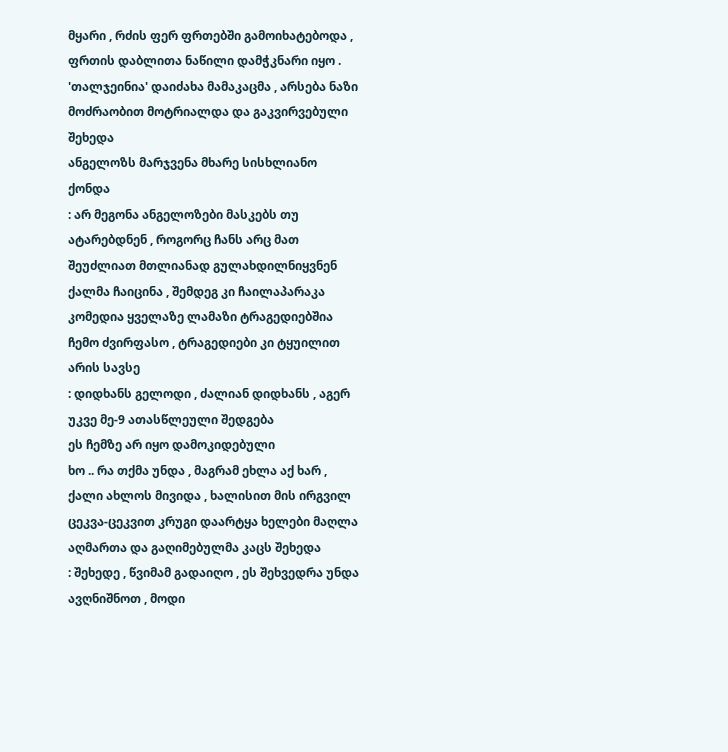მყარი , რძის ფერ ფრთებში გამოიხატებოდა , ფრთის დაბლითა ნაწილი დამჭკნარი იყო .
'თალჯეინია' დაიძახა მამაკაცმა , არსება ნაზი მოძრაობით მოტრიალდა და გაკვირვებული შეხედა
ანგელოზს მარჯვენა მხარე სისხლიანო ქონდა
: არ მეგონა ანგელოზები მასკებს თუ ატარებდნენ , როგორც ჩანს არც მათ შეუძლიათ მთლიანად გულახდილნიყვნენ
ქალმა ჩაიცინა , შემდეგ კი ჩაილაპარაკა
კომედია ყველაზე ლამაზი ტრაგედიებშია ჩემო ძვირფასო , ტრაგედიები კი ტყუილით არის სავსე
: დიდხანს გელოდი , ძალიან დიდხანს , აგერ უკვე მე-9 ათასწლეული შედგება
ეს ჩემზე არ იყო დამოკიდებული
ხო .. რა თქმა უნდა , მაგრამ ეხლა აქ ხარ ,
ქალი ახლოს მივიდა , ხალისით მის ირგვილ ცეკვა-ცეკვით კრუგი დაარტყა ხელები მაღლა აღმართა და გაღიმებულმა კაცს შეხედა
: შეხედე , წვიმამ გადაიღო , ეს შეხვედრა უნდა ავღნიშნოთ , მოდი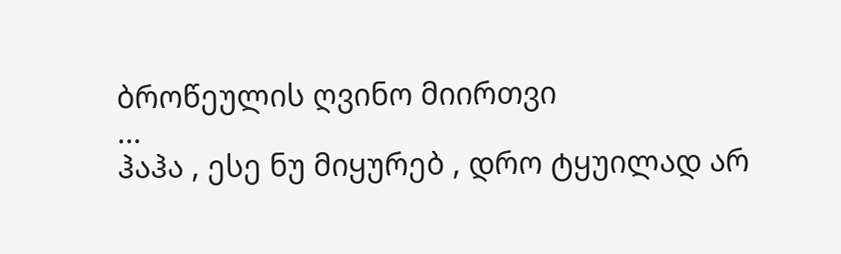ბროწეულის ღვინო მიირთვი
...
ჰაჰა , ესე ნუ მიყურებ , დრო ტყუილად არ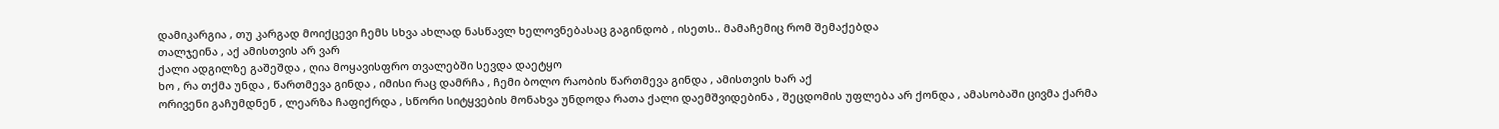დამიკარგია , თუ კარგად მოიქცევი ჩემს სხვა ახლად ნასწავლ ხელოვნებასაც გაგინდობ , ისეთს.. მამაჩემიც რომ შემაქებდა
თალჯეინა , აქ ამისთვის არ ვარ
ქალი ადგილზე გაშეშდა , ღია მოყავისფრო თვალებში სევდა დაეტყო
ხო , რა თქმა უნდა , წართმევა გინდა , იმისი რაც დამრჩა , ჩემი ბოლო რაობის წართმევა გინდა , ამისთვის ხარ აქ
ორივენი გაჩუმდნენ , ლეარზა ჩაფიქრდა , სწორი სიტყვების მონახვა უნდოდა რათა ქალი დაემშვიდებინა , შეცდომის უფლება არ ქონდა , ამასობაში ცივმა ქარმა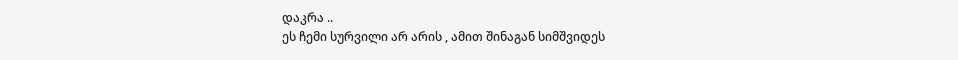დაკრა ..
ეს ჩემი სურვილი არ არის , ამით შინაგან სიმშვიდეს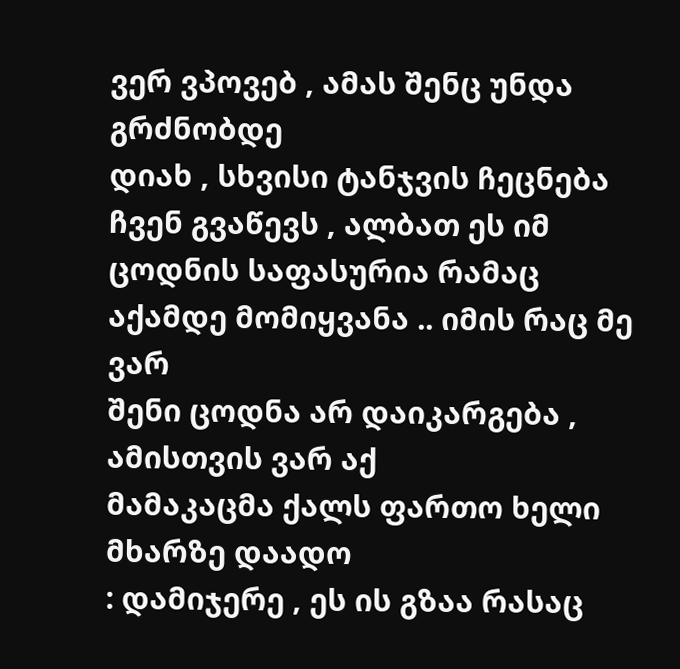ვერ ვპოვებ , ამას შენც უნდა გრძნობდე
დიახ , სხვისი ტანჯვის ჩეცნება ჩვენ გვაწევს , ალბათ ეს იმ ცოდნის საფასურია რამაც აქამდე მომიყვანა .. იმის რაც მე ვარ
შენი ცოდნა არ დაიკარგება , ამისთვის ვარ აქ
მამაკაცმა ქალს ფართო ხელი მხარზე დაადო
: დამიჯერე , ეს ის გზაა რასაც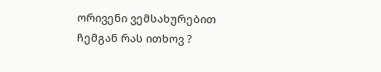ორივენი ვემსახურებით
ჩემგან რას ითხოვ ?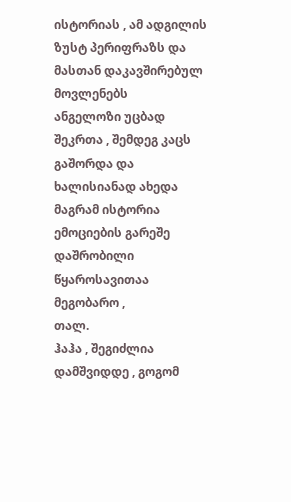ისტორიას , ამ ადგილის ზუსტ პერიფრაზს და მასთან დაკავშირებულ მოვლენებს
ანგელოზი უცბად შეკრთა , შემდეგ კაცს გაშორდა და ხალისიანად ახედა
მაგრამ ისტორია ემოციების გარეშე დაშრობილი წყაროსავითაა მეგობარო ,
თალ.
ჰაჰა , შეგიძლია დამშვიდდე , გოგომ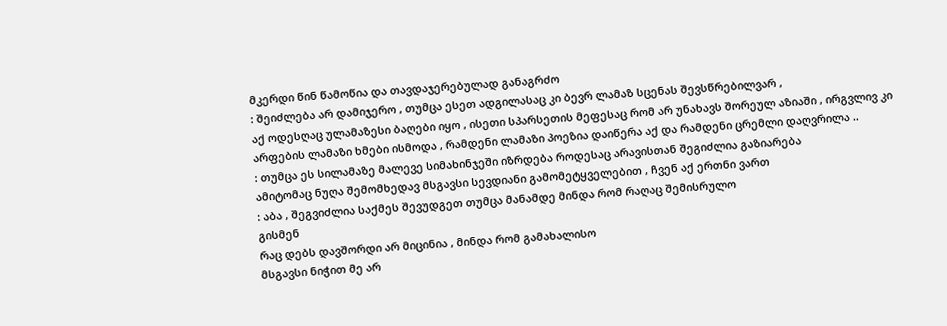მკერდი წინ წამოწია და თავდაჯერებულად განაგრძო
: შეიძლება არ დამიჯერო , თუმცა ესეთ ადგილასაც კი ბევრ ლამაზ სცენას შევსწრებილვარ ,
აქ ოდესღაც ულამაზესი ბაღები იყო , ისეთი სპარსეთის მეფესაც რომ არ უნახავს შორეულ აზიაში , ირგვლივ კი არფების ლამაზი ხმები ისმოდა , რამდენი ლამაზი პოეზია დაიწერა აქ და რამდენი ცრემლი დაღვრილა ..
: თუმცა ეს სილამაზე მალევე სიმახინჯეში იზრდება როდესაც არავისთან შეგიძლია გაზიარება
ამიტომაც ნუღა შემომხედავ მსგავსი სევდიანი გამომეტყველებით , ჩვენ აქ ერთნი ვართ
: აბა , შეგვიძლია საქმეს შევუდგეთ თუმცა მანამდე მინდა რომ რაღაც შემისრულო
გისმენ
რაც დებს დავშორდი არ მიცინია , მინდა რომ გამახალისო
მსგავსი ნიჭით მე არ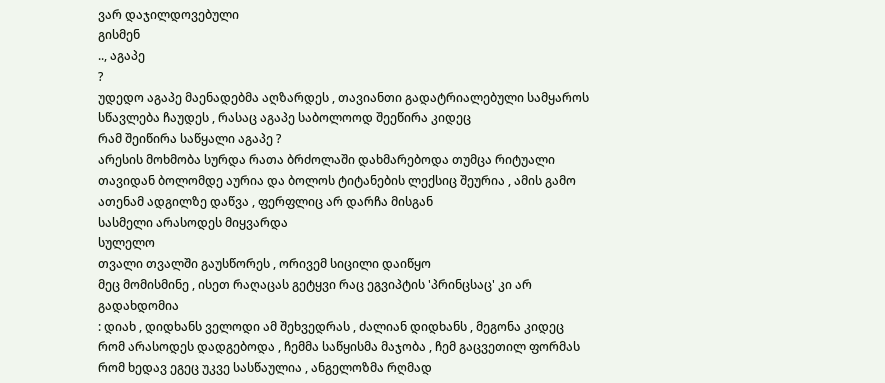ვარ დაჯილდოვებული
გისმენ
.., აგაპე
?
უდედო აგაპე მაენადებმა აღზარდეს , თავიანთი გადატრიალებული სამყაროს სწავლება ჩაუდეს , რასაც აგაპე საბოლოოდ შეეწირა კიდეც
რამ შეიწირა საწყალი აგაპე ?
არესის მოხმობა სურდა რათა ბრძოლაში დახმარებოდა თუმცა რიტუალი თავიდან ბოლომდე აურია და ბოლოს ტიტანების ლექსიც შეურია , ამის გამო ათენამ ადგილზე დაწვა , ფერფლიც არ დარჩა მისგან
სასმელი არასოდეს მიყვარდა
სულელო
თვალი თვალში გაუსწორეს , ორივემ სიცილი დაიწყო
მეც მომისმინე , ისეთ რაღაცას გეტყვი რაც ეგვიპტის 'პრინცსაც' კი არ გადახდომია
: დიახ , დიდხანს ველოდი ამ შეხვედრას , ძალიან დიდხანს , მეგონა კიდეც რომ არასოდეს დადგებოდა , ჩემმა საწყისმა მაჯობა , ჩემ გაცვეთილ ფორმას რომ ხედავ ეგეც უკვე სასწაულია , ანგელოზმა რღმად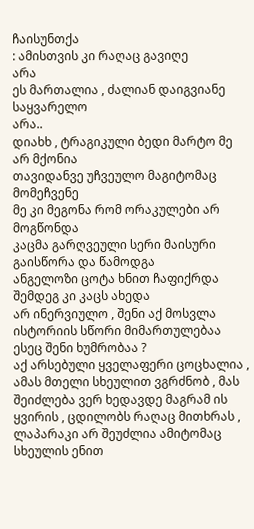ჩაისუნთქა
: ამისთვის კი რაღაც გავიღე
არა
ეს მართალია , ძალიან დაიგვიანე საყვარელო
არა..
დიახხ , ტრაგიკული ბედი მარტო მე არ მქონია
თავიდანვე უჩვეულო მაგიტომაც მომეჩვენე
მე კი მეგონა რომ ორაკულები არ მოგწონდა
კაცმა გარღვეული სერი მაისური გაისწორა და წამოდგა
ანგელოზი ცოტა ხნით ჩაფიქრდა შემდეგ კი კაცს ახედა
არ ინერვიულო , შენი აქ მოსვლა ისტორიის სწორი მიმართულებაა
ესეც შენი ხუმრობაა ?
აქ არსებული ყველაფერი ცოცხალია , ამას მთელი სხეულით ვგრძნობ , მას შეიძლება ვერ ხედავდე მაგრამ ის ყვირის , ცდილობს რაღაც მითხრას , ლაპარაკი არ შეუძლია ამიტომაც სხეულის ენით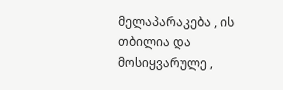მელაპარაკება , ის თბილია და მოსიყვარულე ,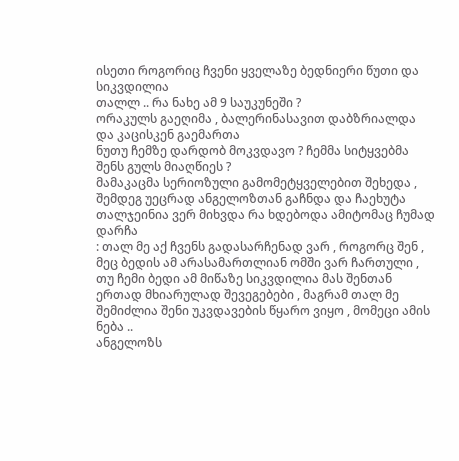ისეთი როგორიც ჩვენი ყველაზე ბედნიერი წუთი და სიკვდილია
თალლ .. რა ნახე ამ 9 საუკუნეში ?
ორაკულს გაეღიმა , ბალერინასავით დაბზრიალდა და კაცისკენ გაემართა
ნუთუ ჩემზე დარდობ მოკვდავო ? ჩემმა სიტყვებმა შენს გულს მიაღწიეს ?
მამაკაცმა სერიოზული გამომეტყველებით შეხედა , შემდეგ უეცრად ანგელოზთან გაჩნდა და ჩაეხუტა
თალჯეინია ვერ მიხვდა რა ხდებოდა ამიტომაც ჩუმად დარჩა
: თალ მე აქ ჩვენს გადასარჩენად ვარ , როგორც შენ , მეც ბედის ამ არასამართლიან ომში ვარ ჩართული , თუ ჩემი ბედი ამ მიწაზე სიკვდილია მას შენთან ერთად მხიარულად შევეგებები , მაგრამ თალ მე შემიძლია შენი უკვდავების წყარო ვიყო , მომეცი ამის ნება ..
ანგელოზს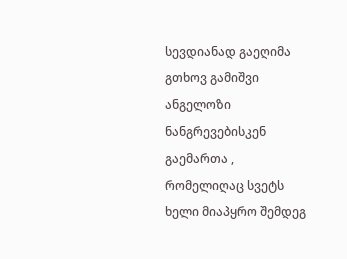სევდიანად გაეღიმა
გთხოვ გამიშვი
ანგელოზი ნანგრევებისკენ გაემართა , რომელიღაც სვეტს ხელი მიაპყრო შემდეგ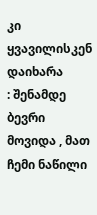კი ყვავილისკენ დაიხარა
: შენამდე ბევრი მოვიდა , მათ ჩემი ნაწილი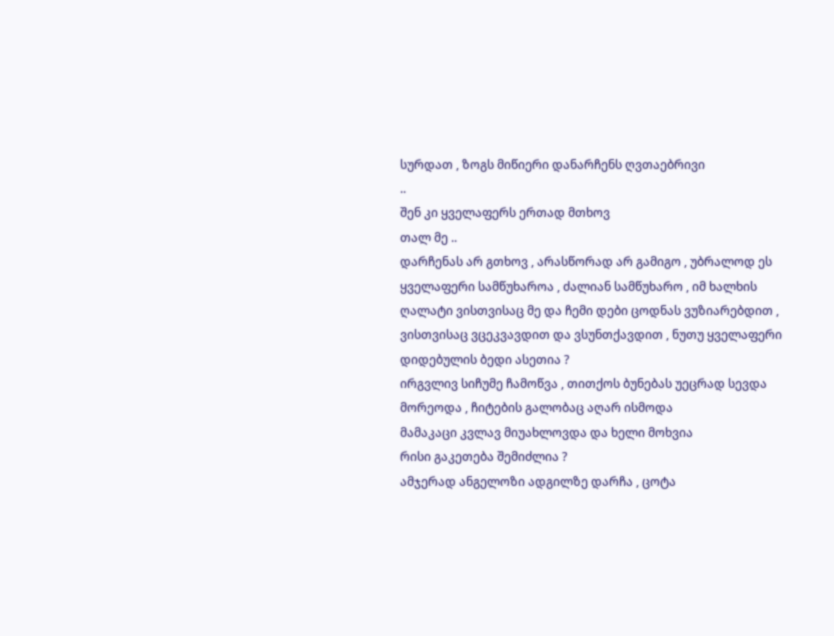სურდათ , ზოგს მიწიერი დანარჩენს ღვთაებრივი
..
შენ კი ყველაფერს ერთად მთხოვ
თალ მე ..
დარჩენას არ გთხოვ , არასწორად არ გამიგო , უბრალოდ ეს ყველაფერი სამწუხაროა , ძალიან სამწუხარო , იმ ხალხის ღალატი ვისთვისაც მე და ჩემი დები ცოდნას ვუზიარებდით , ვისთვისაც ვცეკვავდით და ვსუნთქავდით , ნუთუ ყველაფერი დიდებულის ბედი ასეთია ?
ირგვლივ სიჩუმე ჩამოწვა , თითქოს ბუნებას უეცრად სევდა მორეოდა , ჩიტების გალობაც აღარ ისმოდა
მამაკაცი კვლავ მიუახლოვდა და ხელი მოხვია
რისი გაკეთება შემიძლია ?
ამჯერად ანგელოზი ადგილზე დარჩა , ცოტა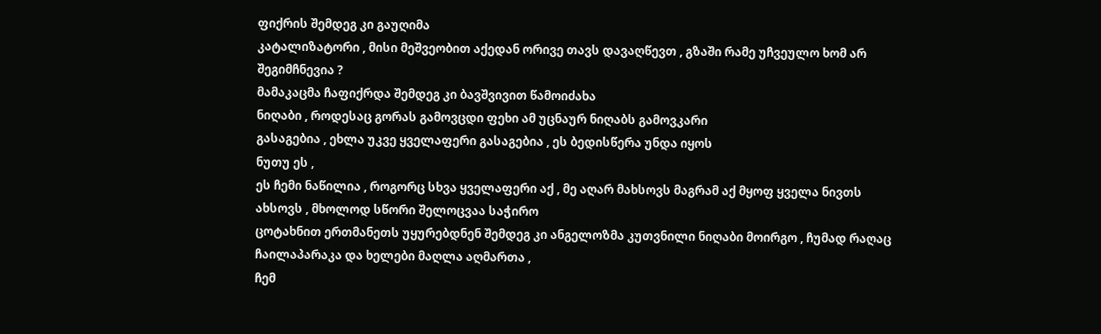ფიქრის შემდეგ კი გაუღიმა
კატალიზატორი , მისი მეშვეობით აქედან ორივე თავს დავაღწევთ , გზაში რამე უჩვეულო ხომ არ შეგიმჩნევია ?
მამაკაცმა ჩაფიქრდა შემდეგ კი ბავშვივით წამოიძახა
ნიღაბი , როდესაც გორას გამოვცდი ფეხი ამ უცნაურ ნიღაბს გამოვკარი
გასაგებია , ეხლა უკვე ყველაფერი გასაგებია , ეს ბედისწერა უნდა იყოს
ნუთუ ეს ,
ეს ჩემი ნაწილია , როგორც სხვა ყველაფერი აქ , მე აღარ მახსოვს მაგრამ აქ მყოფ ყველა ნივთს ახსოვს , მხოლოდ სწორი შელოცვაა საჭირო
ცოტახნით ერთმანეთს უყურებდნენ შემდეგ კი ანგელოზმა კუთვნილი ნიღაბი მოირგო , ჩუმად რაღაც ჩაილაპარაკა და ხელები მაღლა აღმართა ,
ჩემ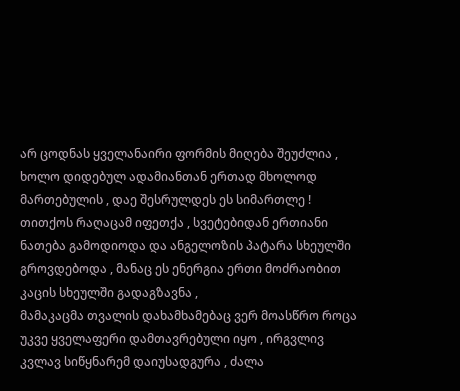არ ცოდნას ყველანაირი ფორმის მიღება შეუძლია , ხოლო დიდებულ ადამიანთან ერთად მხოლოდ მართებულის , დაე შესრულდეს ეს სიმართლე !
თითქოს რაღაცამ იფეთქა , სვეტებიდან ერთიანი ნათება გამოდიოდა და ანგელოზის პატარა სხეულში გროვდებოდა , მანაც ეს ენერგია ერთი მოძრაობით კაცის სხეულში გადაგზავნა ,
მამაკაცმა თვალის დახამხამებაც ვერ მოასწრო როცა უკვე ყველაფერი დამთავრებული იყო , ირგვლივ კვლავ სიწყნარემ დაიუსადგურა , ძალა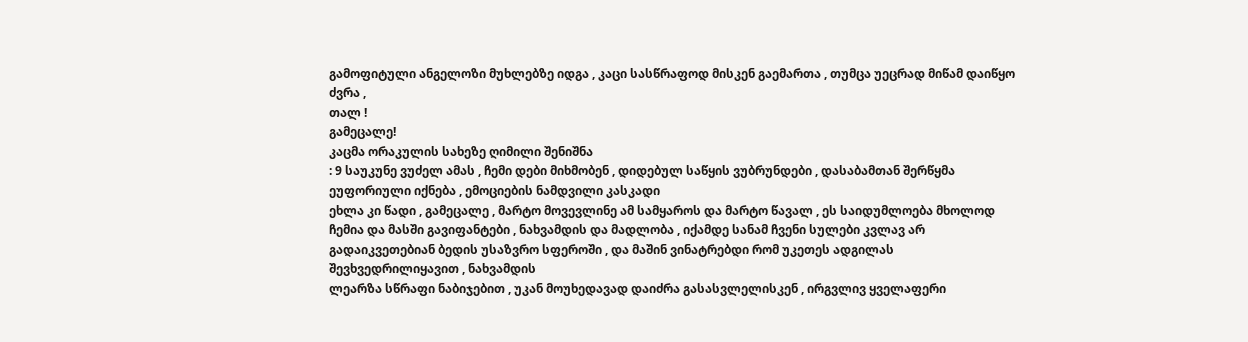გამოფიტული ანგელოზი მუხლებზე იდგა , კაცი სასწრაფოდ მისკენ გაემართა , თუმცა უეცრად მიწამ დაიწყო ძვრა ,
თალ !
გამეცალე!
კაცმა ორაკულის სახეზე ღიმილი შენიშნა
: 9 საუკუნე ვუძელ ამას , ჩემი დები მიხმობენ , დიდებულ საწყის ვუბრუნდები , დასაბამთან შერწყმა ეუფორიული იქნება , ემოციების ნამდვილი კასკადი
ეხლა კი წადი , გამეცალე , მარტო მოვევლინე ამ სამყაროს და მარტო წავალ , ეს საიდუმლოება მხოლოდ ჩემია და მასში გავიფანტები , ნახვამდის და მადლობა , იქამდე სანამ ჩვენი სულები კვლავ არ გადაიკვეთებიან ბედის უსაზვრო სფეროში , და მაშინ ვინატრებდი რომ უკეთეს ადგილას შევხვედრილიყავით , ნახვამდის
ლეარზა სწრაფი ნაბიჯებით , უკან მოუხედავად დაიძრა გასასვლელისკენ , ირგვლივ ყველაფერი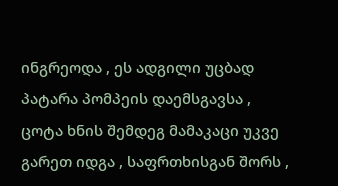ინგრეოდა , ეს ადგილი უცბად პატარა პომპეის დაემსგავსა ,
ცოტა ხნის შემდეგ მამაკაცი უკვე გარეთ იდგა , საფრთხისგან შორს ,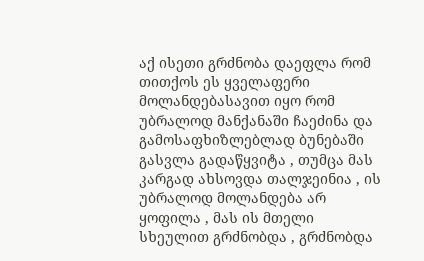აქ ისეთი გრძნობა დაეფლა რომ თითქოს ეს ყველაფერი მოლანდებასავით იყო რომ უბრალოდ მანქანაში ჩაეძინა და გამოსაფხიზლებლად ბუნებაში გასვლა გადაწყვიტა , თუმცა მას კარგად ახსოვდა თალჯეინია , ის უბრალოდ მოლანდება არ ყოფილა , მას ის მთელი სხეულით გრძნობდა , გრძნობდა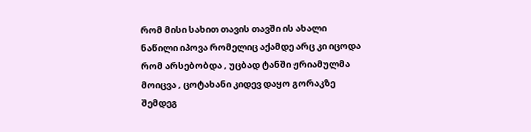რომ მისი სახით თავის თავში ის ახალი ნაწილი იპოვა რომელიც აქამდე არც კი იცოდა რომ არსებობდა , უცბად ტანში ჟრიამულმა მოიცვა , ცოტახანი კიდევ დაყო გორაკზე შემდეგ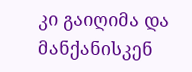კი გაიღიმა და მანქანისკენ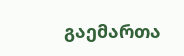გაემართა